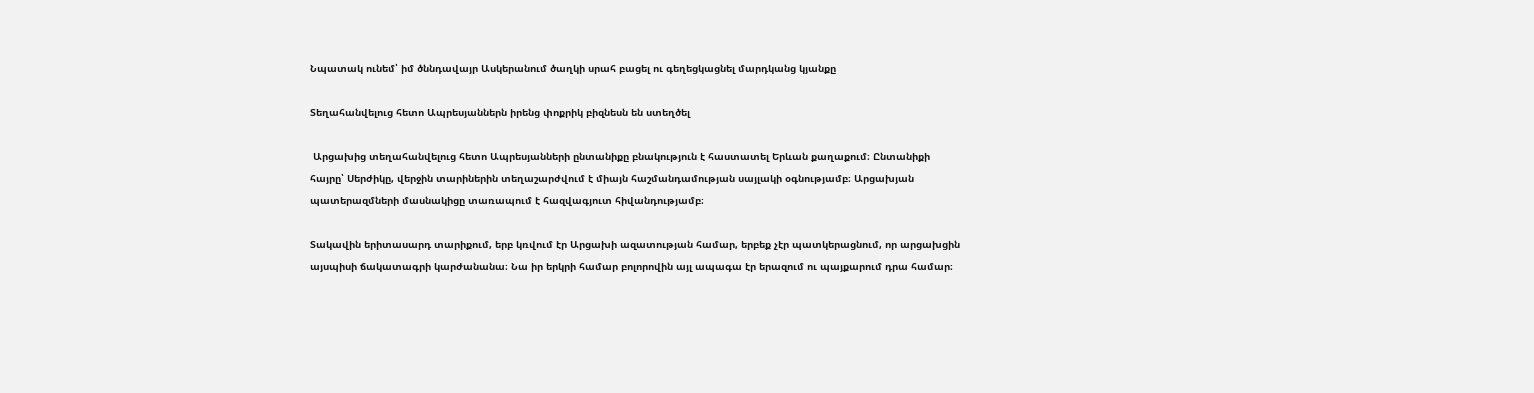Նպատակ ունեմ՝ իմ ծննդավայր Ասկերանում ծաղկի սրահ բացել ու գեղեցկացնել մարդկանց կյանքը

Տեղահանվելուց հետո Ապրեսյաններն իրենց փոքրիկ բիզնեսն են ստեղծել

 Արցախից տեղահանվելուց հետո Ապրեսյանների ընտանիքը բնակություն է հաստատել Երևան քաղաքում։ Ընտանիքի հայրը՝ Սերժիկը, վերջին տարիներին տեղաշարժվում է միայն հաշմանդամության սայլակի օգնությամբ։ Արցախյան պատերազմների մասնակիցը տառապում է հազվագյուտ հիվանդությամբ։

Տակավին երիտասարդ տարիքում, երբ կռվում էր Արցախի ազատության համար, երբեք չէր պատկերացնում, որ արցախցին այսպիսի ճակատագրի կարժանանա։ Նա իր երկրի համար բոլորովին այլ ապագա էր երազում ու պայքարում դրա համար։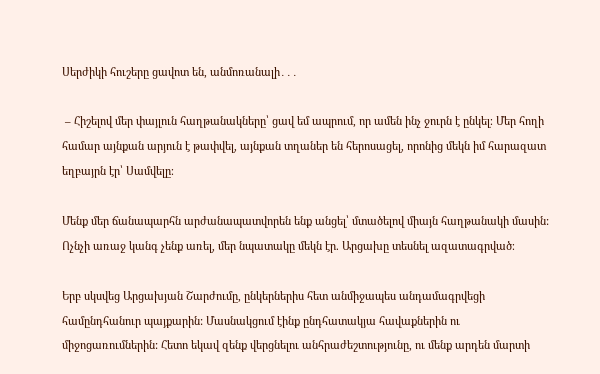Սերժիկի հուշերը ցավոտ են, անմոռանալի․․․

 – Հիշելով մեր փայլուն հաղթանակները՝ ցավ եմ ապրում, որ ամեն ինչ ջուրն է ընկել։ Մեր հողի համար այնքան արյուն է թափվել, այնքան տղաներ են հերոսացել, որոնից մեկն իմ հարազատ եղբայրն էր՝ Սամվելը։

Մենք մեր ճանապարհն արժանապատվորեն ենք անցել՝ մտածելով միայն հաղթանակի մասին: Ոչնչի առաջ կանգ չենք առել, մեր նպատակը մեկն էր. Արցախը տեսնել ազատագրված։

Երբ սկսվեց Արցախյան Շարժումը, ընկերներիս հետ անմիջապես անդամագրվեցի համընդհանուր պայքարին: Մասնակցում էինք ընդհատակյա հավաքներին ու միջոցառումներին: Հետո եկավ զենք վերցնելու անհրաժեշտությունը, ու մենք արդեն մարտի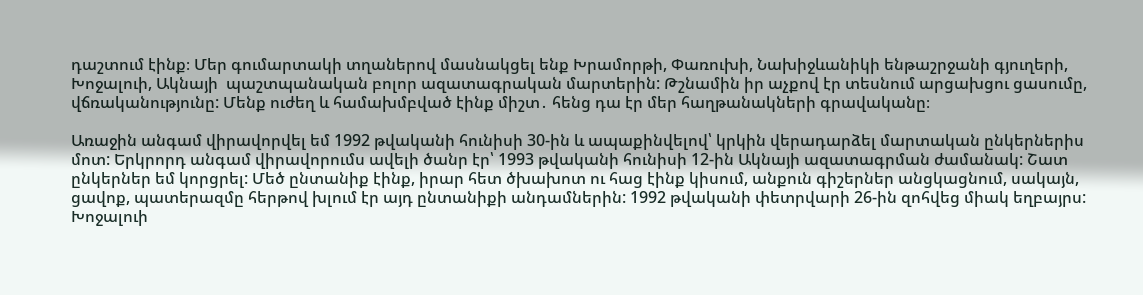դաշտում էինք։ Մեր գումարտակի տղաներով մասնակցել ենք Խրամորթի, Փառուխի, Նախիջևանիկի ենթաշրջանի գյուղերի, Խոջալուի, Ակնայի  պաշտպանական բոլոր ազատագրական մարտերին: Թշնամին իր աչքով էր տեսնում արցախցու ցասումը, վճռականությունը: Մենք ուժեղ և համախմբված էինք միշտ․ հենց դա էր մեր հաղթանակների գրավականը։

Առաջին անգամ վիրավորվել եմ 1992 թվականի հունիսի 30-ին և ապաքինվելով՝ կրկին վերադարձել մարտական ընկերներիս մոտ: Երկրորդ անգամ վիրավորումս ավելի ծանր էր՝ 1993 թվականի հունիսի 12-ին Ակնայի ազատագրման ժամանակ: Շատ ընկերներ եմ կորցրել: Մեծ ընտանիք էինք, իրար հետ ծխախոտ ու հաց էինք կիսում, անքուն գիշերներ անցկացնում, սակայն, ցավոք, պատերազմը հերթով խլում էր այդ ընտանիքի անդամներին: 1992 թվականի փետրվարի 26-ին զոհվեց միակ եղբայրս: Խոջալուի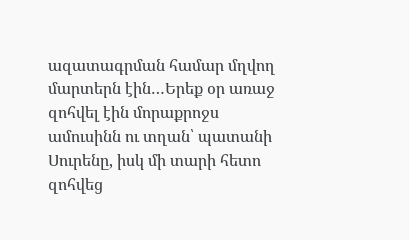ազատագրման համար մղվող մարտերն էին…Երեք օր առաջ զոհվել էին մորաքրոջս ամուսինն ու տղան՝ պատանի Սուրենը, իսկ մի տարի հետո զոհվեց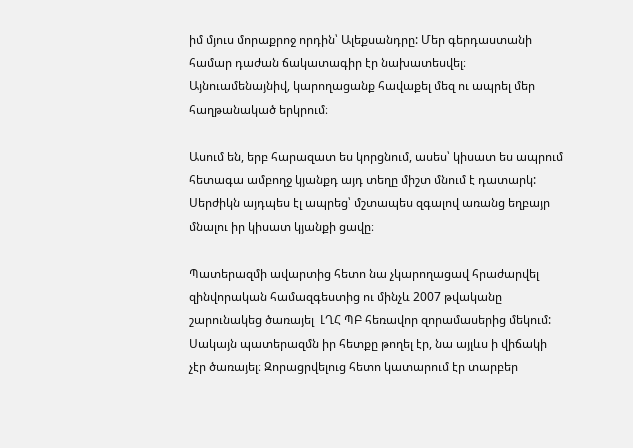իմ մյուս մորաքրոջ որդին՝ Ալեքսանդրը: Մեր գերդաստանի համար դաժան ճակատագիր էր նախատեսվել։ Այնուամենայնիվ, կարողացանք հավաքել մեզ ու ապրել մեր հաղթանակած երկրում։

Ասում են, երբ հարազատ ես կորցնում, ասես՝ կիսատ ես ապրում հետագա ամբողջ կյանքդ այդ տեղը միշտ մնում է դատարկ: Սերժիկն այդպես էլ ապրեց՝ մշտապես զգալով առանց եղբայր մնալու իր կիսատ կյանքի ցավը։

Պատերազմի ավարտից հետո նա չկարողացավ հրաժարվել զինվորական համազգեստից ու մինչև 2007 թվականը շարունակեց ծառայել  ԼՂՀ ՊԲ հեռավոր զորամասերից մեկում: Սակայն պատերազմն իր հետքը թողել էր, նա այլևս ի վիճակի չէր ծառայել։ Զորացրվելուց հետո կատարում էր տարբեր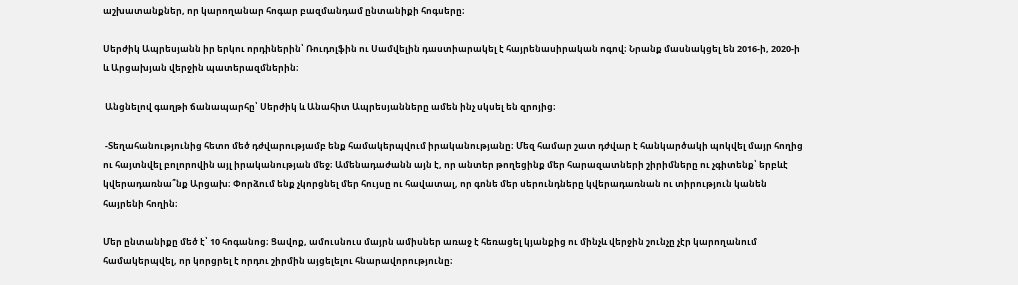աշխատանքներ, որ կարողանար հոգար բազմանդամ ընտանիքի հոգսերը։

Սերժիկ Ապրեսյանն իր երկու որդիներին՝ Ռուդոլֆին ու Սամվելին դաստիարակել է հայրենասիրական ոգով։ Նրանք մասնակցել են 2016-ի, 2020-ի և Արցախյան վերջին պատերազմներին։

 Անցնելով գաղթի ճանապարհը՝ Սերժիկ և Անահիտ Ապրեսյանները ամեն ինչ սկսել են զրոյից։

 -Տեղահանությունից հետո մեծ դժվարությամբ ենք համակերպվում իրականությանը։ Մեզ համար շատ դժվար է հանկարծակի պոկվել մայր հողից ու հայտնվել բոլորովին այլ իրականության մեջ։ Ամենադաժանն այն է, որ անտեր թողեցինք մեր հարազատների շիրիմները ու չգիտենք՝ երբևէ կվերադառնա՞նք Արցախ։ Փորձում ենք չկորցնել մեր հույսը ու հավատալ, որ գոնե մեր սերունդները կվերադառնան ու տիրություն կանեն հայրենի հողին։

Մեր ընտանիքը մեծ է՝ 10 հոգանոց։ Ցավոք, ամուսնուս մայրն ամիսներ առաջ է հեռացել կյանքից ու մինչև վերջին շունչը չէր կարողանում համակերպվել, որ կորցրել է որդու շիրմին այցելելու հնարավորությունը։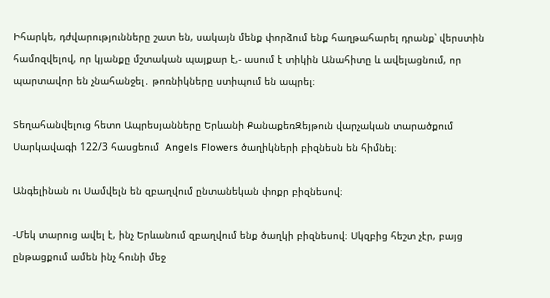Իհարկե, դժվարությունները շատ են, սակայն մենք փորձում ենք հաղթահարել դրանք՝ վերստին համոզվելով, որ կյանքը մշտական պայքար է,- ասում է տիկին Անահիտը և ավելացնում, որ պարտավոր են չնահանջել․ թոռնիկները ստիպում են ապրել։

Տեղահանվելուց հետո Ապրեսյանները Երևանի ՔանաքեռԶեյթուն վարչական տարածքում Սարկավագի 122/3 հասցեում  Angels Flowers ծաղիկների բիզնեսն են հիմնել։

Անգելինան ու Սամվելն են զբաղվում ընտանեկան փոքր բիզնեսով։

-Մեկ տարուց ավել է, ինչ Երևանում զբաղվում ենք ծաղկի բիզնեսով։ Սկզբից հեշտ չէր, բայց ընթացքում ամեն ինչ հունի մեջ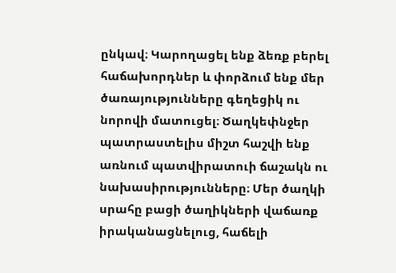ընկավ։ Կարողացել ենք ձեռք բերել հաճախորդներ և փորձում ենք մեր ծառայությունները գեղեցիկ ու նորովի մատուցել։ Ծաղկեփնջեր պատրաստելիս միշտ հաշվի ենք առնում պատվիրատուի ճաշակն ու նախասիրությունները։ Մեր ծաղկի սրահը բացի ծաղիկների վաճառք իրականացնելուց, հաճելի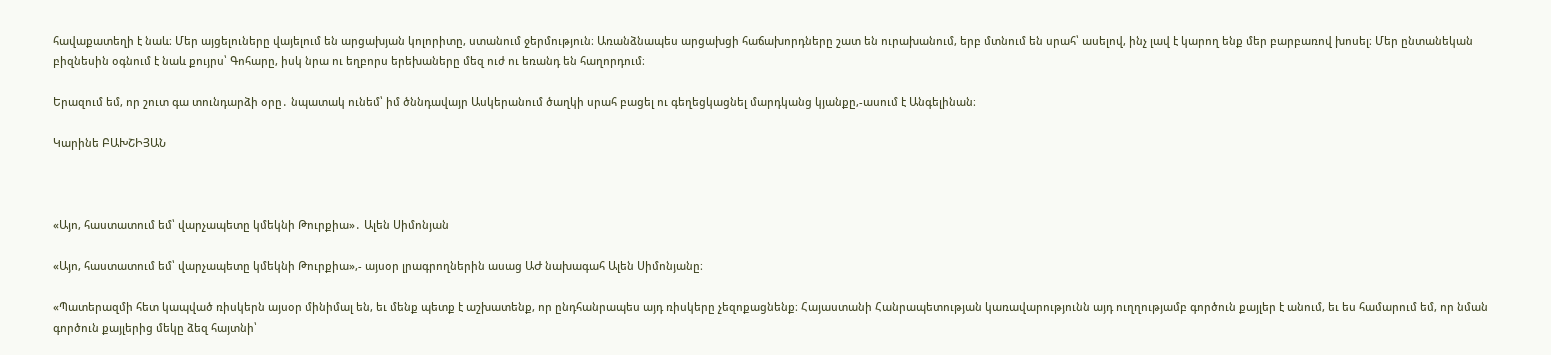հավաքատեղի է նաև։ Մեր այցելուները վայելում են արցախյան կոլորիտը, ստանում ջերմություն։ Առանձնապես արցախցի հաճախորդները շատ են ուրախանում, երբ մտնում են սրահ՝ ասելով, ինչ լավ է կարող ենք մեր բարբառով խոսել։ Մեր ընտանեկան բիզնեսին օգնում է նաև քույրս՝ Գոհարը, իսկ նրա ու եղբորս երեխաները մեզ ուժ ու եռանդ են հաղորդում։

Երազում եմ, որ շուտ գա տունդարձի օրը․ նպատակ ունեմ՝ իմ ծննդավայր Ասկերանում ծաղկի սրահ բացել ու գեղեցկացնել մարդկանց կյանքը,-ասում է Անգելինան։

Կարինե ԲԱԽՇԻՅԱՆ



«Այո, հաստատում եմ՝ վարչապետը կմեկնի Թուրքիա»․ Ալեն Սիմոնյան

«Այո, հաստատում եմ՝ վարչապետը կմեկնի Թուրքիա»,- այսօր լրագրողներին ասաց ԱԺ նախագահ Ալեն Սիմոնյանը։

«Պատերազմի հետ կապված ռիսկերն այսօր մինիմալ են, եւ մենք պետք է աշխատենք, որ ընդհանրապես այդ ռիսկերը չեզոքացնենք։ Հայաստանի Հանրապետության կառավարությունն այդ ուղղությամբ գործուն քայլեր է անում, եւ ես համարում եմ, որ նման գործուն քայլերից մեկը ձեզ հայտնի՝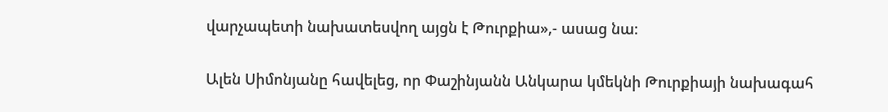վարչապետի նախատեսվող այցն է Թուրքիա»,- ասաց նա։

Ալեն Սիմոնյանը հավելեց, որ Փաշինյանն Անկարա կմեկնի Թուրքիայի նախագահ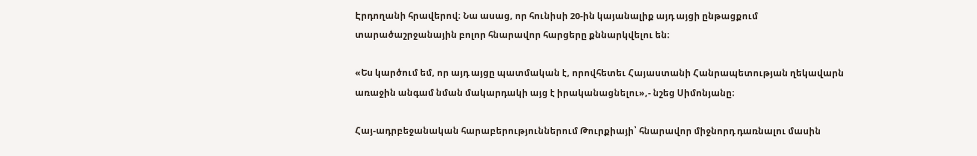Էրդողանի հրավերով։ Նա ասաց, որ հունիսի 20-ին կայանալիք այդ այցի ընթացքում տարածաշրջանային բոլոր հնարավոր հարցերը քննարկվելու են։

«Ես կարծում եմ, որ այդ այցը պատմական է, որովհետեւ Հայաստանի Հանրապետության ղեկավարն առաջին անգամ նման մակարդակի այց է իրականացնելու»,- նշեց Սիմոնյանը։

Հայ-ադրբեջանական հարաբերություններում Թուրքիայի՝ հնարավոր միջնորդ դառնալու մասին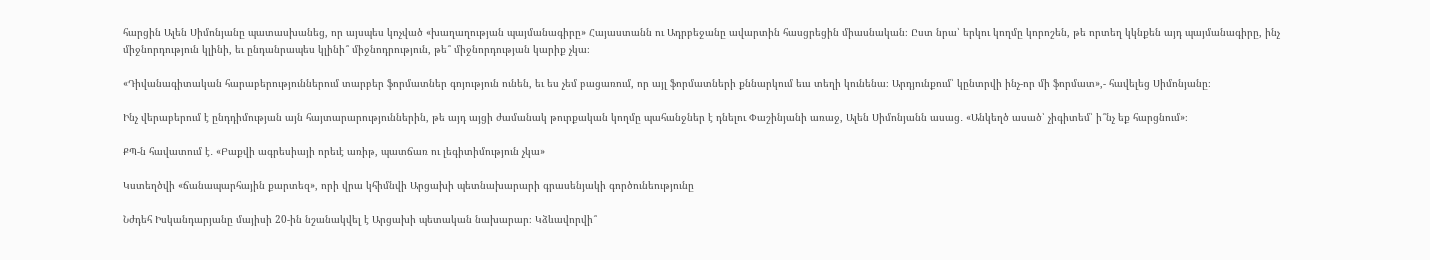հարցին Ալեն Սիմոնյանը պատասխանեց, որ այսպես կոչված «խաղաղության պայմանագիրը» Հայաստանն ու Ադրբեջանը ավարտին հասցրեցին միասնական։ Ըստ նրա՝ երկու կողմը կորոշեն, թե որտեղ կկնքեն այդ պայմանագիրը, ինչ միջնորդություն կլինի, եւ ընդանրապես կլինի՞ միջնոդրություն, թե՞ միջնորդության կարիք չկա։

«Դիվանագիտական հարաբերություններում տարբեր ֆորմատներ գոյություն ունեն, եւ ես չեմ բացառում, որ այլ ֆորմատների քննարկում եւս տեղի կունենա։ Արդյունքում՝ կընտրվի ինչ-որ մի ֆորմատ»,- հավելեց Սիմոնյանը։

Ինչ վերաբերում է ընդդիմության այն հայտարարություններին, թե այդ այցի ժամանակ թուրքական կողմը պահանջներ է դնելու Փաշինյանի առաջ, Ալեն Սիմոնյանն ասաց․ «Անկեղծ ասած՝ չիգիտեմ՝ ի՞նչ եք հարցնում»։

ՔՊ-ն հավատում է․ «Բաքվի ագրեսիայի որեւէ առիթ, պատճառ ու լեգիտիմություն չկա»

Կստեղծվի «ճանապարհային քարտեզ», որի վրա կհիմնվի Արցախի պետնախարարի գրասենյակի գործունեությունը

Նժդեհ Իսկանդարյանը մայիսի 20-ին նշանակվել է Արցախի պետական նախարար։ Կձևավորվի՞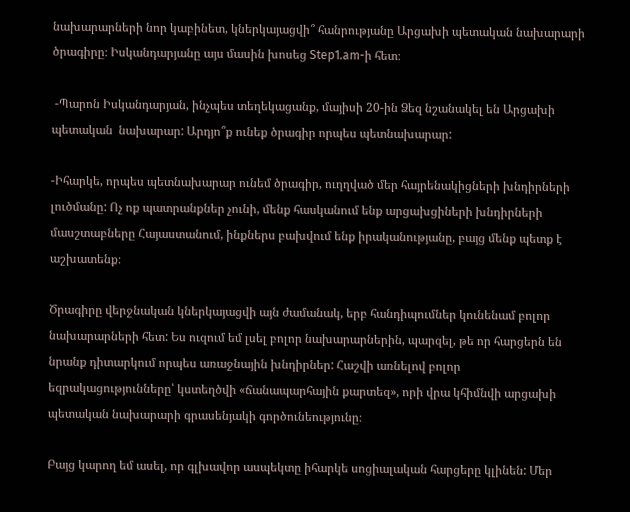նախարարների նոր կաբինետ, կներկայացվի՞ հանրությանը Արցախի պետական նախարարի ծրագիրը։ Իսկանդարյանը այս մասին խոսեց Step1.am-ի հետ։

 -Պարոն Իսկանդարյան, ինչպես տեղեկացանք, մայիսի 20-ին Ձեզ նշանակել են Արցախի պետական  նախարար: Արդյո՞ք ունեք ծրագիր որպես պետնախարար:

-Իհարկե, որպես պետնախարար ունեմ ծրագիր, ուղղված մեր հայրենակիցների խնդիրների լուծմանը: Ոչ ոք պատրանքներ չունի, մենք հասկանում ենք արցախցիների խնդիրների մասշտաբները Հայաստանում, ինքներս բախվում ենք իրականությանը, բայց մենք պետք է աշխատենք։

Ծրագիրը վերջնական կներկայացվի այն ժամանակ, երբ հանդիպումներ կունենամ բոլոր նախարարների հետ: Ես ուզում եմ լսել բոլոր նախարարներին, պարզել, թե որ հարցերն են նրանք դիտարկում որպես առաջնային խնդիրներ: Հաշվի առնելով բոլոր եզրակացությունները՝ կստեղծվի «ճանապարհային քարտեզ», որի վրա կհիմնվի արցախի պետական նախարարի գրասենյակի գործունեությունը։

Բայց կարող եմ ասել, որ գլխավոր ասպեկտը իհարկե սոցիալական հարցերը կլինեն: Մեր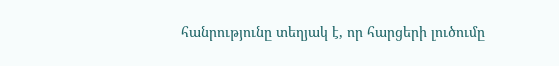հանրությունը տեղյակ է, որ հարցերի լուծումը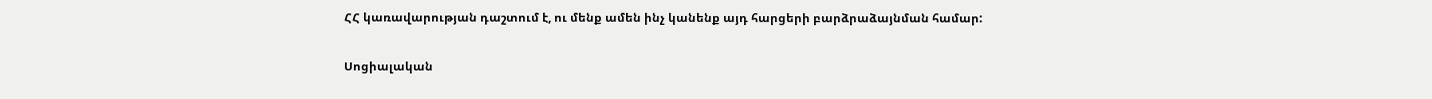ՀՀ կառավարության դաշտում է, ու մենք ամեն ինչ կանենք այդ հարցերի բարձրաձայնման համար:

Սոցիալական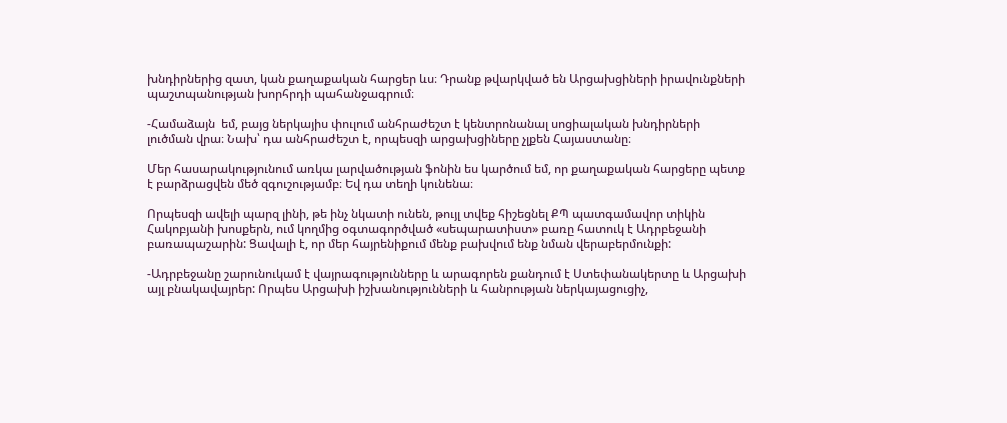խնդիրներից զատ, կան քաղաքական հարցեր ևս։ Դրանք թվարկված են Արցախցիների իրավունքների պաշտպանության խորհրդի պահանջագրում։

-Համաձայն  եմ, բայց ներկայիս փուլում անհրաժեշտ է կենտրոնանալ սոցիալական խնդիրների լուծման վրա։ Նախ՝ դա անհրաժեշտ է, որպեսզի արցախցիները չլքեն Հայաստանը։

Մեր հասարակությունում առկա լարվածության ֆոնին ես կարծում եմ, որ քաղաքական հարցերը պետք է բարձրացվեն մեծ զգուշությամբ։ Եվ դա տեղի կունենա։

Որպեսզի ավելի պարզ լինի, թե ինչ նկատի ունեն, թույլ տվեք հիշեցնել ՔՊ պատգամավոր տիկին Հակոբյանի խոսքերն, ում կողմից օգտագործված «սեպարատիստ» բառը հատուկ է Ադրբեջանի բառապաշարին: Ցավալի է, որ մեր հայրենիքում մենք բախվում ենք նման վերաբերմունքի:

-Ադրբեջանը շարունուկամ է վայրագությունները և արագորեն քանդում է Ստեփանակերտը և Արցախի այլ բնակավայրեր: Որպես Արցախի իշխանությունների և հանրության ներկայացուցիչ,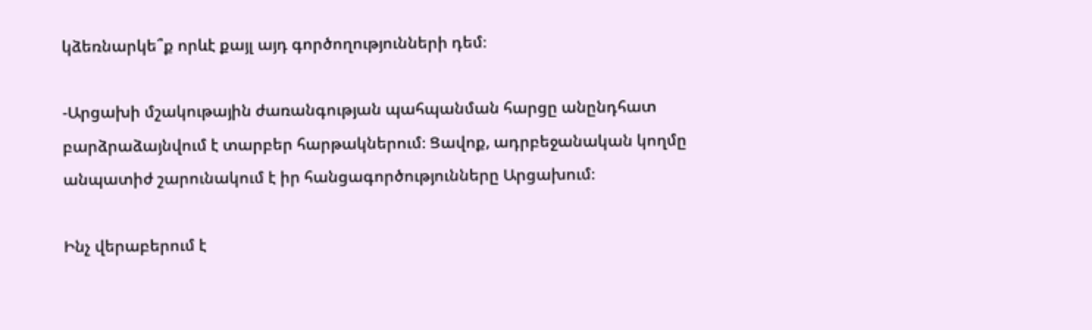կձեռնարկե՞ք որևէ քայլ այդ գործողությունների դեմ։

-Արցախի մշակութային ժառանգության պահպանման հարցը անընդհատ բարձրաձայնվում է տարբեր հարթակներում։ Ցավոք, ադրբեջանական կողմը անպատիժ շարունակում է իր հանցագործությունները Արցախում։

Ինչ վերաբերում է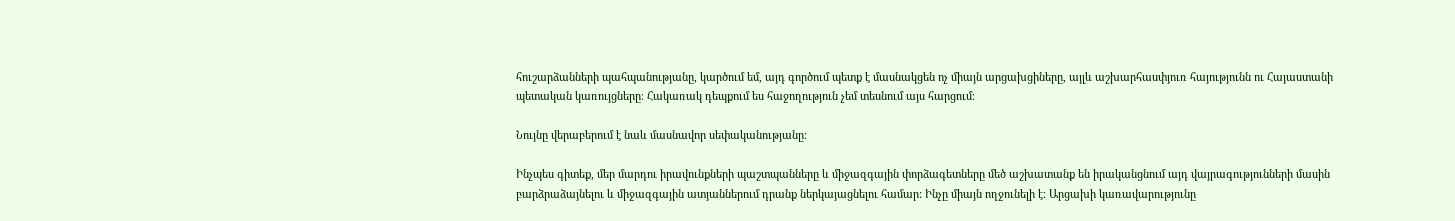հուշարձանների պահպանությանը, կարծում եմ, այդ գործում պետք է մասնակցեն ոչ միայն արցախցիները, այլև աշխարհասփյուռ հայությունն ու Հայաստանի պետական կառույցները։ Հակառակ դեպքում ես հաջողություն չեմ տեսնում այս հարցում։

Նույնը վերաբերում է նաև մասնավոր սեփականությանը։

Ինչպես գիտեք, մեր մարդու իրավունքների պաշտպանները և միջազգային փորձագետները մեծ աշխատանք են իրականցնում այդ վայրագությունների մասին բարձրաձայնելու և միջազգային ատյաններում դրանք ներկայացնելու համար: Ինչը միայն ողջունելի է։ Արցախի կառավարությունը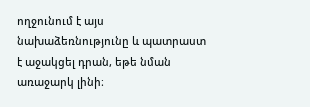ողջունում է այս նախաձեռնությունը և պատրաստ է աջակցել դրան, եթե նման առաջարկ լինի։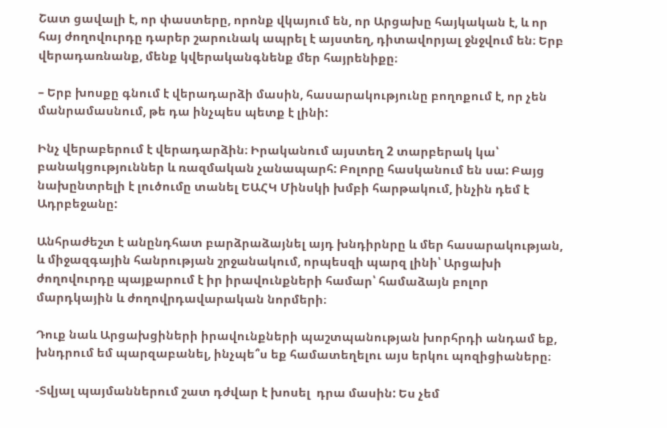Շատ ցավալի է, որ փաստերը, որոնք վկայում են, որ Արցախը հայկական է, և որ հայ ժողովուրդը դարեր շարունակ ապրել է այստեղ, դիտավորյալ ջնջվում են։ Երբ վերադառնանք, մենք կվերականգնենք մեր հայրենիքը։

– Երբ խոսքը գնում է վերադարձի մասին, հասարակությունը բողոքում է, որ չեն մանրամասնում, թե դա ինչպես պետք է լինի:

Ինչ վերաբերում է վերադարձին։ Իրականում այստեղ 2 տարբերակ կա՝ բանակցություններ և ռազմական չանապարհ: Բոլորը հասկանում են սա: Բայց նախընտրելի է լուծումը տանել ԵԱՀԿ Մինսկի խմբի հարթակում, ինչին դեմ է Ադրբեջանը:

Անհրաժեշտ է անընդհատ բարձրաձայնել այդ խնդիրնրը և մեր հասարակության, և միջազգային հանրության շրջանակում, որպեսզի պարզ լինի՝ Արցախի ժողովուրդը պայքարում է իր իրավունքների համար՝ համաձայն բոլոր մարդկային և ժողովրդավարական նորմերի։

Դուք նաև Արցախցիների իրավունքների պաշտպանության խորհրդի անդամ եք, խնդրում եմ պարզաբանել, ինչպե՞ս եք համատեղելու այս երկու պոզիցիաները։

-Տվյալ պայմաններում շատ դժվար է խոսել  դրա մասին: Ես չեմ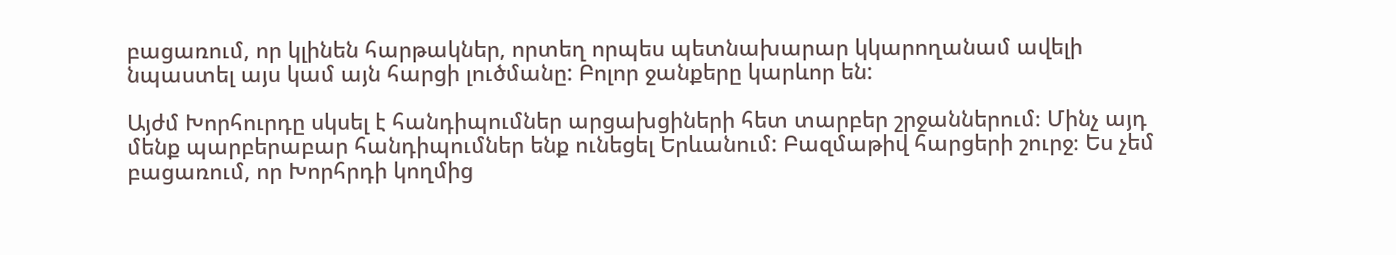բացառում, որ կլինեն հարթակներ, որտեղ որպես պետնախարար կկարողանամ ավելի նպաստել այս կամ այն հարցի լուծմանը: Բոլոր ջանքերը կարևոր են:

Այժմ Խորհուրդը սկսել է հանդիպումներ արցախցիների հետ տարբեր շրջաններում։ Մինչ այդ մենք պարբերաբար հանդիպումներ ենք ունեցել Երևանում: Բազմաթիվ հարցերի շուրջ։ Ես չեմ բացառում, որ Խորհրդի կողմից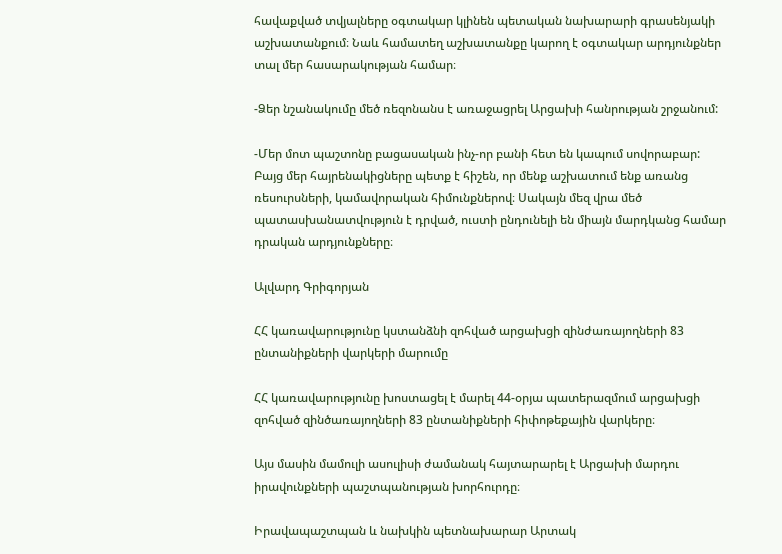հավաքված տվյալները օգտակար կլինեն պետական նախարարի գրասենյակի աշխատանքում։ Նաև համատեղ աշխատանքը կարող է օգտակար արդյունքներ տալ մեր հասարակության համար։

-Ձեր նշանակումը մեծ ռեզոնանս է առաջացրել Արցախի հանրության շրջանում:

-Մեր մոտ պաշտոնը բացասական ինչ-որ բանի հետ են կապում սովորաբար: Բայց մեր հայրենակիցները պետք է հիշեն, որ մենք աշխատում ենք առանց ռեսուրսների, կամավորական հիմունքներով։ Սակայն մեզ վրա մեծ պատասխանատվություն է դրված, ուստի ընդունելի են միայն մարդկանց համար դրական արդյունքները։

Ալվարդ Գրիգորյան

ՀՀ կառավարությունը կստանձնի զոհված արցախցի զինժառայողների 83 ընտանիքների վարկերի մարումը

ՀՀ կառավարությունը խոստացել է մարել 44-օրյա պատերազմում արցախցի զոհված զինծառայողների 83 ընտանիքների հիփոթեքային վարկերը։

Այս մասին մամուլի ասուլիսի ժամանակ հայտարարել է Արցախի մարդու իրավունքների պաշտպանության խորհուրդը։

Իրավապաշտպան և նախկին պետնախարար Արտակ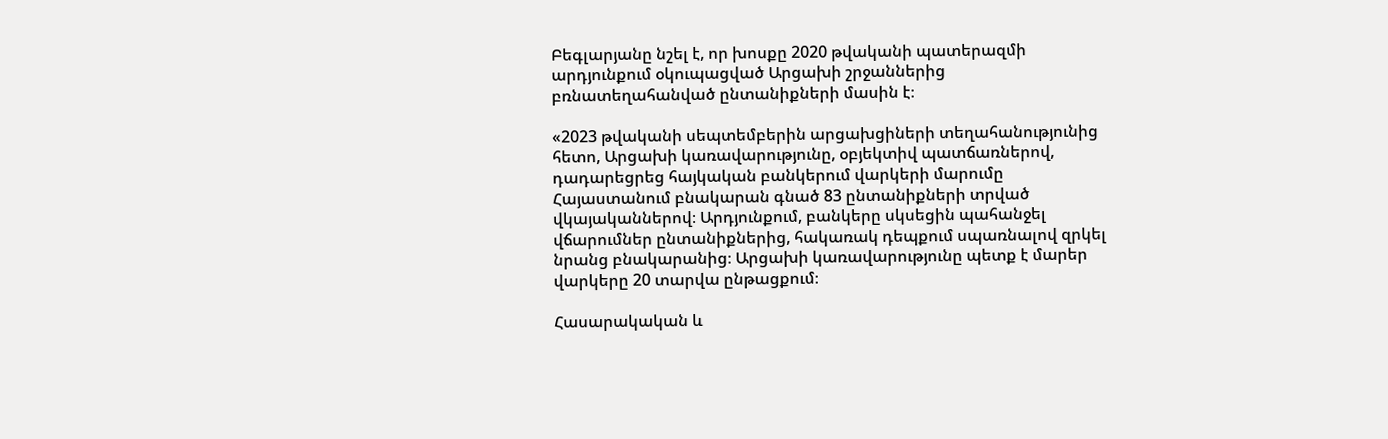Բեգլարյանը նշել է, որ խոսքը 2020 թվականի պատերազմի արդյունքում օկուպացված Արցախի շրջաններից բռնատեղահանված ընտանիքների մասին է։

«2023 թվականի սեպտեմբերին արցախցիների տեղահանությունից հետո, Արցախի կառավարությունը, օբյեկտիվ պատճառներով, դադարեցրեց հայկական բանկերում վարկերի մարումը Հայաստանում բնակարան գնած 83 ընտանիքների տրված վկայականներով։ Արդյունքում, բանկերը սկսեցին պահանջել վճարումներ ընտանիքներից, հակառակ դեպքում սպառնալով զրկել նրանց բնակարանից։ Արցախի կառավարությունը պետք է մարեր վարկերը 20 տարվա ընթացքում։

Հասարակական և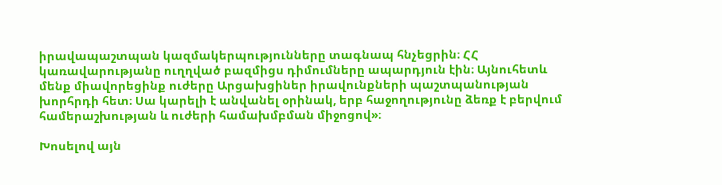իրավապաշտպան կազմակերպությունները տագնապ հնչեցրին։ ՀՀ կառավարությանը ուղղված բազմիցս դիմումները ապարդյուն էին։ Այնուհետև մենք միավորեցինք ուժերը Արցախցիներ իրավունքների պաշտպանության խորհրդի հետ։ Սա կարելի է անվանել օրինակ, երբ հաջողությունը ձեռք է բերվում համերաշխության և ուժերի համախմբման միջոցով»։

Խոսելով այն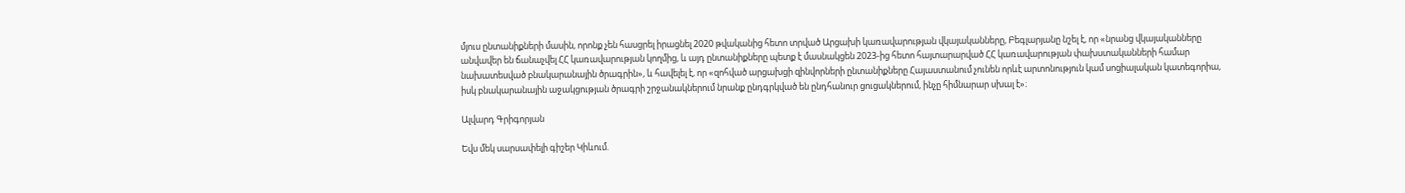մյուս ընտանիքների մասին, որոնք չեն հասցրել իրացնել 2020 թվականից հետո տրված Արցախի կառավարության վկայականները, Բեգլարյանը նշել է, որ «նրանց վկայականները անվավեր են ճանաչվել ՀՀ կառավարության կողմից, և այդ ընտանիքները պետք է մասնակցեն 2023-ից հետո հայտարարված ՀՀ կառավարության փախստականների համար նախատեսված բնակարանային ծրագրին», և հավելել է, որ «զոհված արցախցի զինվորների ընտանիքները Հայաստանում չունեն որևէ արտոնություն կամ սոցիալական կատեգորիա, իսկ բնակարանային աջակցության ծրագրի շրջանակներում նրանք ընդգրկված են ընդհանուր ցուցակներում, ինչը հիմնարար սխալ է»։

Ալվարդ Գրիգորյան

Եվս մեկ սարսափելի գիշեր Կիևում.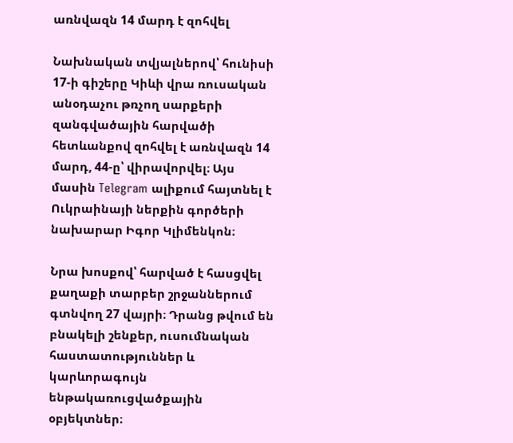առնվազն 14 մարդ է զոհվել

Նախնական տվյալներով՝ հունիսի 17-ի գիշերը Կիևի վրա ռուսական անօդաչու թռչող սարքերի զանգվածային հարվածի հետևանքով զոհվել է առնվազն 14 մարդ, 44-ը՝ վիրավորվել։ Այս մասին Telegram ալիքում հայտնել է Ուկրաինայի ներքին գործերի նախարար Իգոր Կլիմենկոն։

Նրա խոսքով՝ հարված է հասցվել քաղաքի տարբեր շրջաններում գտնվող 27 վայրի։ Դրանց թվում են բնակելի շենքեր, ուսումնական հաստատություններ և կարևորագույն ենթակառուցվածքային օբյեկտներ։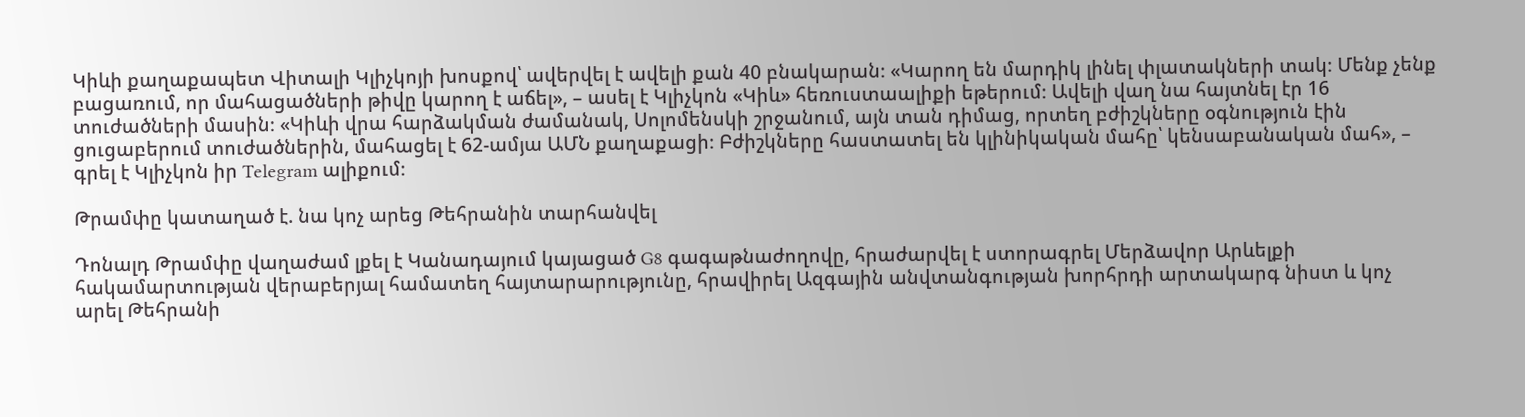Կիևի քաղաքապետ Վիտալի Կլիչկոյի խոսքով՝ ավերվել է ավելի քան 40 բնակարան։ «Կարող են մարդիկ լինել փլատակների տակ։ Մենք չենք բացառում, որ մահացածների թիվը կարող է աճել», – ասել է Կլիչկոն «Կիև» հեռուստաալիքի եթերում։ Ավելի վաղ նա հայտնել էր 16 տուժածների մասին։ «Կիևի վրա հարձակման ժամանակ, Սոլոմենսկի շրջանում, այն տան դիմաց, որտեղ բժիշկները օգնություն էին ցուցաբերում տուժածներին, մահացել է 62-ամյա ԱՄՆ քաղաքացի։ Բժիշկները հաստատել են կլինիկական մահը՝ կենսաբանական մահ», – գրել է Կլիչկոն իր Telegram ալիքում։

Թրամփը կատաղած է. նա կոչ արեց Թեհրանին տարհանվել

Դոնալդ Թրամփը վաղաժամ լքել է Կանադայում կայացած G8 գագաթնաժողովը, հրաժարվել է ստորագրել Մերձավոր Արևելքի հակամարտության վերաբերյալ համատեղ հայտարարությունը, հրավիրել Ազգային անվտանգության խորհրդի արտակարգ նիստ և կոչ արել Թեհրանի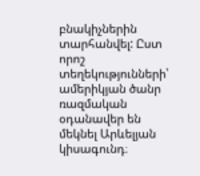բնակիչներին տարհանվել: Ըստ որոշ տեղեկությունների՝ ամերիկյան ծանր ռազմական օդանավեր են մեկնել Արևելյան կիսագունդ։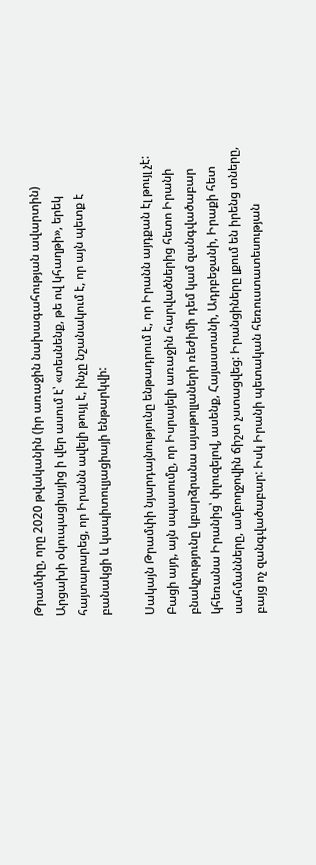Թրամփը, որը 2020 թվականին (իր առաջին նախագահության ավարտին) Արցախի օկուպացիայից ի վեր ասում է՝ «տեսնենք, թե ով կհաղթի», երեկ հայտարարեց, որ Իրանն ավելի թույլ է, ինչը նշանակում է, որ այն պետք է բանակցի և կապիտուլյացիայի ենթարկվի:

Սակայն Թրամփի նյարդայնությունը ենթադրում է, որ Իրանն այդքան էլ թույլ չէ: Բացի այդ, այն սպասումը, որ Իսրայելի առաջին հարվածներից հետո Իրանի բնակչությունը կբարձրանա այաթոլլաների ռեժիմի դեմ կամ զանգվածաբար կհեռանա Իրանից՝ փլուզելով, ասենք, Հայաստանի, Ադրբեջանի, Իրաքի հետ սահմանները, ամբողջովին ճիշտ չստացվեց: Իրանցիները լքում են իրենց տները, բայց ոչ զանգվածաբար: Իսկ Իրանի պետական հեռուստատեսության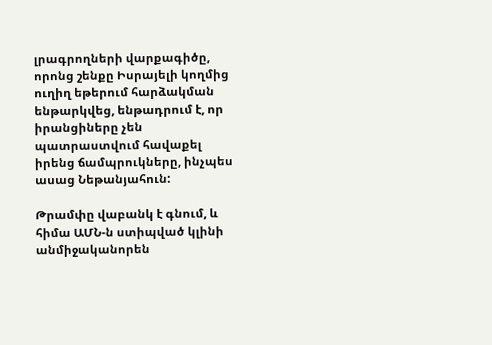լրագրողների վարքագիծը, որոնց շենքը Իսրայելի կողմից ուղիղ եթերում հարձակման ենթարկվեց, ենթադրում է, որ իրանցիները չեն պատրաստվում հավաքել իրենց ճամպրուկները, ինչպես ասաց Նեթանյահուն:

Թրամփը վաբանկ է գնում, և հիմա ԱՄՆ-ն ստիպված կլինի անմիջականորեն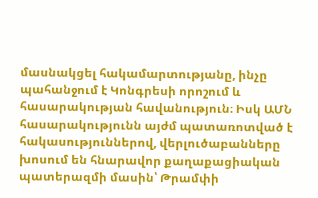մասնակցել հակամարտությանը, ինչը պահանջում է Կոնգրեսի որոշում և հասարակության հավանություն։ Իսկ ԱՄՆ հասարակությունն այժմ պատառոտված է հակասություններով, վերլուծաբանները խոսում են հնարավոր քաղաքացիական պատերազմի մասին՝ Թրամփի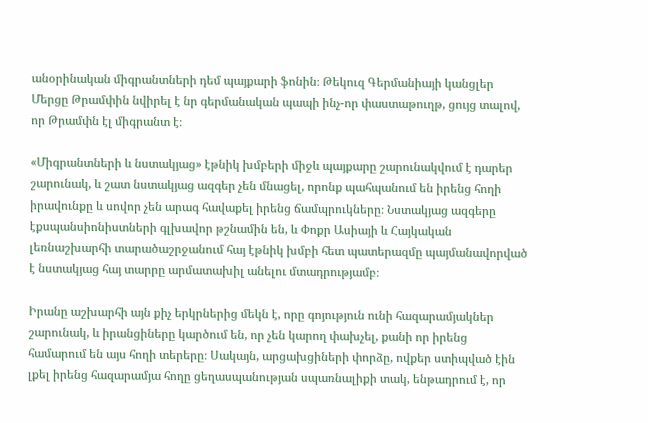անօրինական միգրանտների դեմ պայքարի ֆոնին։ Թեկուզ Գերմանիայի կանցլեր Մերցը Թրամփին նվիրել է նր գերմանական պապի ինչ-որ փաստաթուղթ, ցույց տալով, որ Թրամփն էլ միգրանտ է։

«Միգրանտների և նստակյաց» էթնիկ խմբերի միջև պայքարը շարունակվում է դարեր շարունակ, և շատ նստակյաց ազգեր չեն մնացել, որոնք պահպանում են իրենց հողի իրավունքը և սովոր չեն արագ հավաքել իրենց ճամպրուկները։ Նստակյաց ազգերը էքսպանսիոնիստների գլխավոր թշնամին են, և Փոքր Ասիայի և Հայկական լեռնաշխարհի տարածաշրջանում հայ էթնիկ խմբի հետ պատերազմը պայմանավորված է նստակյաց հայ տարրը արմատախիլ անելու մտադրությամբ։

Իրանը աշխարհի այն քիչ երկրներից մեկն է, որը գոյություն ունի հազարամյակներ շարունակ, և իրանցիները կարծում են, որ չեն կարող փախչել, քանի որ իրենց համարում են այս հողի տերերը։ Սակայն, արցախցիների փորձը, ովքեր ստիպված էին լքել իրենց հազարամյա հողը ցեղասպանության սպառնալիքի տակ, ենթադրում է, որ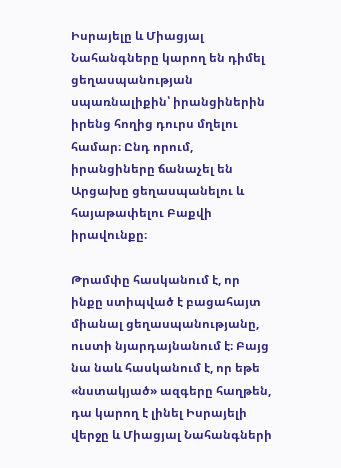Իսրայելը և Միացյալ Նահանգները կարող են դիմել ցեղասպանության սպառնալիքին՝ իրանցիներին իրենց հողից դուրս մղելու համար։ Ընդ որում, իրանցիները ճանաչել են Արցախը ցեղասպանելու և հայաթափելու Բաքվի իրավունքը։

Թրամփը հասկանում է, որ ինքը ստիպված է բացահայտ միանալ ցեղասպանությանը, ուստի նյարդայնանում է։ Բայց նա նաև հասկանում է, որ եթե «նստակյած» ազգերը հաղթեն, դա կարող է լինել Իսրայելի վերջը և Միացյալ Նահանգների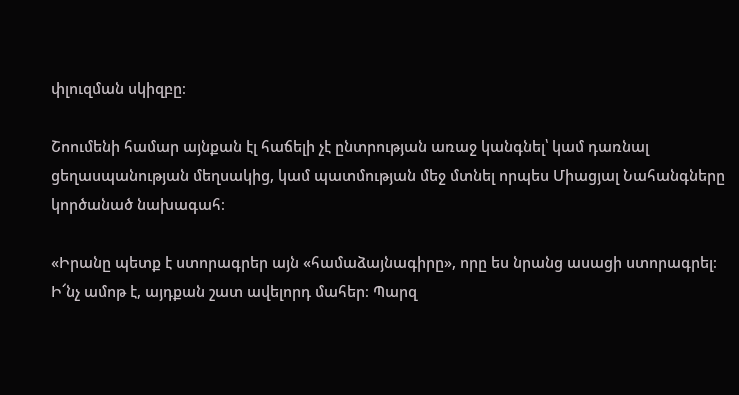փլուզման սկիզբը։

Շոումենի համար այնքան էլ հաճելի չէ ընտրության առաջ կանգնել՝ կամ դառնալ ցեղասպանության մեղսակից, կամ պատմության մեջ մտնել որպես Միացյալ Նահանգները կործանած նախագահ։

«Իրանը պետք է ստորագրեր այն «համաձայնագիրը», որը ես նրանց ասացի ստորագրել։ Ի՜նչ ամոթ է, այդքան շատ ավելորդ մահեր։ Պարզ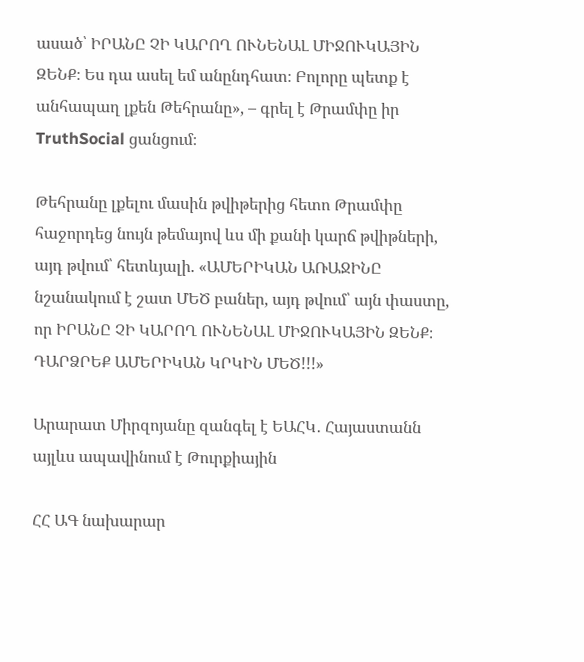ասած՝ ԻՐԱՆԸ ՉԻ ԿԱՐՈՂ ՈՒՆԵՆԱԼ ՄԻՋՈՒԿԱՅԻՆ ԶԵՆՔ։ Ես դա ասել եմ անընդհատ։ Բոլորը պետք է անհապաղ լքեն Թեհրանը», – գրել է Թրամփը իր TruthSocial ցանցում։

Թեհրանը լքելու մասին թվիթերից հետո Թրամփը հաջորդեց նույն թեմայով ևս մի քանի կարճ թվիթների, այդ թվում՝ հետևյալի. «ԱՄԵՐԻԿԱՆ ԱՌԱՋԻՆԸ նշանակում է շատ ՄԵԾ բաներ, այդ թվում՝ այն փաստը, որ ԻՐԱՆԸ ՉԻ ԿԱՐՈՂ ՈՒՆԵՆԱԼ ՄԻՋՈՒԿԱՅԻՆ ԶԵՆՔ։ ԴԱՐՁՐԵՔ ԱՄԵՐԻԿԱՆ ԿՐԿԻՆ ՄԵԾ!!!»

Արարատ Միրզոյանը զանգել է ԵԱՀԿ․ Հայաստանն այլևս ապավինում է Թուրքիային

ՀՀ ԱԳ նախարար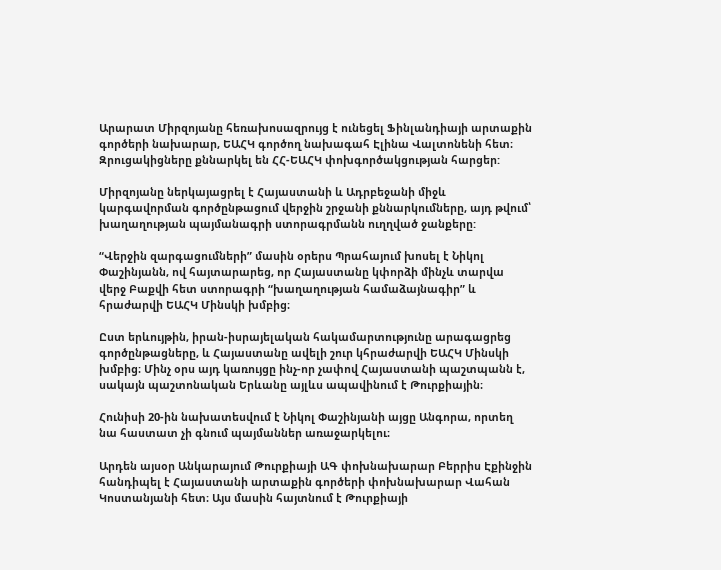Արարատ Միրզոյանը հեռախոսազրույց է ունեցել Ֆինլանդիայի արտաքին գործերի նախարար, ԵԱՀԿ գործող նախագահ Էլինա Վալտոնենի հետ։ Զրուցակիցները քննարկել են ՀՀ-ԵԱՀԿ փոխգործակցության հարցեր:

Միրզոյանը ներկայացրել է Հայաստանի և Ադրբեջանի միջև կարգավորման գործընթացում վերջին շրջանի քննարկումները, այդ թվում՝ խաղաղության պայմանագրի ստորագրմանն ուղղված ջանքերը:

“Վերջին զարգացումների” մասին օրերս Պրահայում խոսել է Նիկոլ Փաշինյանն, ով հայտարարեց, որ Հայաստանը կփորձի մինչև տարվա վերջ Բաքվի հետ ստորագրի “խաղաղության համաձայնագիր” և հրաժարվի ԵԱՀԿ Մինսկի խմբից։

Ըստ երևույթին, իրան-իսրայելական հակամարտությունը արագացրեց գործընթացները, և Հայաստանը ավելի շուր կհրաժարվի ԵԱՀԿ Մինսկի խմբից։ Մինչ օրս այդ կառույցը ինչ-որ չափով Հայաստանի պաշտպանն է, սակայն պաշտոնական Երևանը այլևս ապավինում է Թուրքիային։

Հունիսի 20-ին նախատեսվում է Նիկոլ Փաշինյանի այցը Անգորա, որտեղ նա հաստատ չի գնում պայմաններ առաջարկելու։

Արդեն այսօր Անկարայում Թուրքիայի ԱԳ փոխնախարար Բերրիս Էքինջին հանդիպել է Հայաստանի արտաքին գործերի փոխնախարար Վահան Կոստանյանի հետ։ Այս մասին հայտնում է Թուրքիայի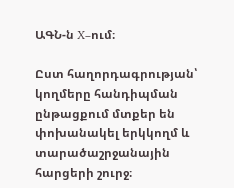ԱԳՆ-ն X–ում։

Ըստ հաղորդագրության՝ կողմերը հանդիպման ընթացքում մտքեր են փոխանակել երկկողմ և տարածաշրջանային հարցերի շուրջ։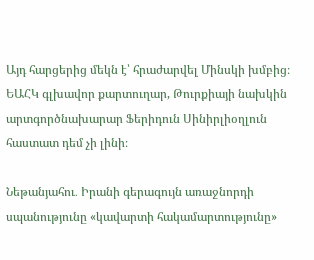Այդ հարցերից մեկն է՝ հրաժարվել Մինսկի խմբից։ ԵԱՀԿ գլխավոր քարտուղար, Թուրքիայի նախկին արտգործնախարար Ֆերիդուն Սինիրլիօղլուն հաստատ դեմ չի լինի։

Նեթանյահու․ Իրանի գերագույն առաջնորդի սպանությունը «կավարտի հակամարտությունը»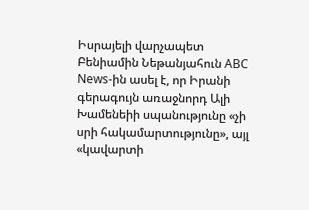Իսրայելի վարչապետ Բենիամին Նեթանյահուն ABC News-ին ասել է, որ Իրանի գերագույն առաջնորդ Ալի Խամենեիի սպանությունը «չի սրի հակամարտությունը», այլ «կավարտի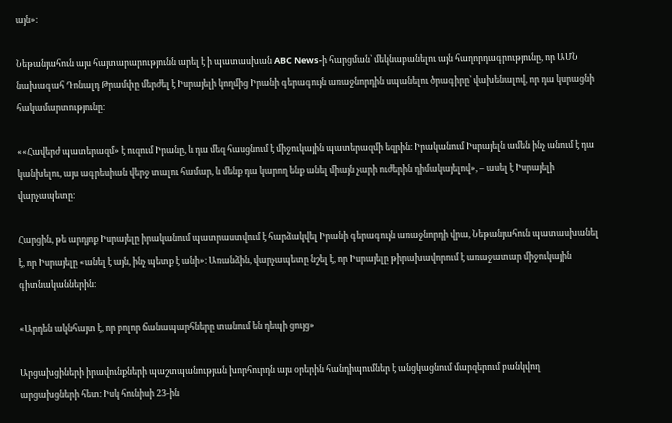այն»։

Նեթանյահուն այս հայտարարությունն արել է ի պատասխան ABC News-ի հարցման՝ մեկնաբանելու այն հաղորդագրությունը, որ ԱՄՆ նախագահ Դոնալդ Թրամփը մերժել է Իսրայելի կողմից Իրանի գերագույն առաջնորդին սպանելու ծրագիրը՝ վախենալով, որ դա կսրացնի հակամարտությունը։

««Հավերժ պատերազմ» է ուզում Իրանը, և դա մեզ հասցնում է միջուկային պատերազմի եզրին։ Իրականում Իսրայելն ամեն ինչ անում է դա կանխելու, այս ագրեսիան վերջ տալու համար, և մենք դա կարող ենք անել միայն չարի ուժերին դիմակայելով», – ասել է Իսրայելի վարչապետը։

Հարցին, թե արդյոք Իսրայելը իրականում պատրաստվում է հարձակվել Իրանի գերագույն առաջնորդի վրա, Նեթանյահուն պատասխանել է, որ Իսրայելը «անել է այն, ինչ պետք է անի»։ Առանձին, վարչապետը նշել է, որ Իսրայելը թիրախավորում է առաջատար միջուկային գիտնականներին։

«Արդեն ակնհայտ է, որ բոլոր ճանապարհները տանում են դեպի ցույց»

Արցախցիների իրավունքների պաշտպանության խորհուրդն այս օրերին հանդիպումներ է անցկացնում մարզերում բանկվող արցախցների հետ։ Իսկ հունիսի 23-ին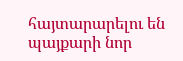հայտարարելու են պայքարի նոր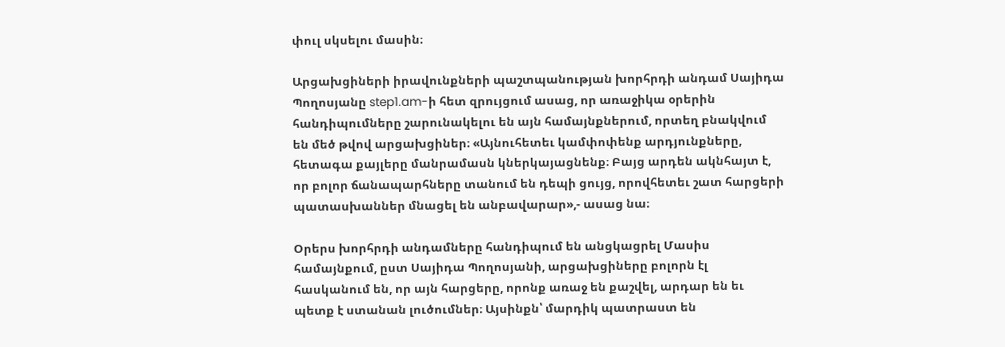փուլ սկսելու մասին։

Արցախցիների իրավունքների պաշտպանության խորհրդի անդամ Սայիդա Պողոսյանը step1.am-ի հետ զրույցում ասաց, որ առաջիկա օրերին հանդիպումները շարունակելու են այն համայնքներում, որտեղ բնակվում են մեծ թվով արցախցիներ։ «Այնուհետեւ կամփոփենք արդյունքները, հետագա քայլերը մանրամասն կներկայացնենք։ Բայց արդեն ակնհայտ է, որ բոլոր ճանապարհները տանում են դեպի ցույց, որովհետեւ շատ հարցերի պատասխաններ մնացել են անբավարար»,- ասաց նա։

Օրերս խորհրդի անդամները հանդիպում են անցկացրել Մասիս համայնքում, ըստ Սայիդա Պողոսյանի, արցախցիները բոլորն էլ հասկանում են, որ այն հարցերը, որոնք առաջ են քաշվել, արդար են եւ պետք է ստանան լուծումներ։ Այսինքն՝ մարդիկ պատրաստ են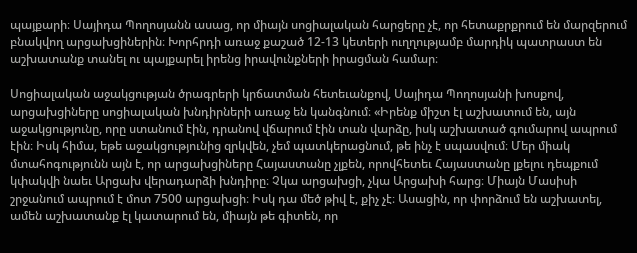պայքարի։ Սայիդա Պողոսյանն ասաց, որ միայն սոցիալական հարցերը չէ, որ հետաքրքրում են մարզերում բնակվող արցախցիներին։ Խորհրդի առաջ քաշած 12-13 կետերի ուղղությամբ մարդիկ պատրաստ են աշխատանք տանել ու պայքարել իրենց իրավունքների իրացման համար։

Սոցիալական աջակցության ծրագրերի կրճատման հետեւանքով, Սայիդա Պողոսյանի խոսքով, արցախցիները սոցիալական խնդիրների առաջ են կանգնում։ «Իրենք միշտ էլ աշխատում են, այն աջակցությունը, որը ստանում էին, դրանով վճարում էին տան վարձը, իսկ աշխատած գումարով ապրում էին։ Իսկ հիմա, եթե աջակցությունից զրկվեն, չեմ պատկերացնում, թե ինչ է սպասվում։ Մեր միակ մտահոգությունն այն է, որ արցախցիները Հայաստանը չլքեն, որովհետեւ Հայաստանը լքելու դեպքում կփակվի նաեւ Արցախ վերադարձի խնդիրը։ Չկա արցախցի, չկա Արցախի հարց։ Միայն Մասիսի շրջանում ապրում է մոտ 7500 արցախցի։ Իսկ դա մեծ թիվ է, քիչ չէ։ Ասացին, որ փորձում են աշխատել, ամեն աշխատանք էլ կատարում են, միայն թե գիտեն, որ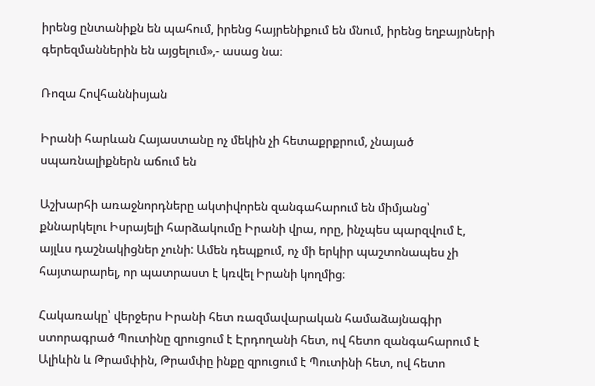իրենց ընտանիքն են պահում, իրենց հայրենիքում են մնում, իրենց եղբայրների գերեզմաններին են այցելում»,- ասաց նա։

Ռոզա Հովհաննիսյան

Իրանի հարևան Հայաստանը ոչ մեկին չի հետաքրքրում, չնայած սպառնալիքներն աճում են

Աշխարհի առաջնորդները ակտիվորեն զանգահարում են միմյանց՝ քննարկելու Իսրայելի հարձակումը Իրանի վրա, որը, ինչպես պարզվում է, այլևս դաշնակիցներ չունի: Ամեն դեպքում, ոչ մի երկիր պաշտոնապես չի հայտարարել, որ պատրաստ է կռվել Իրանի կողմից։

Հակառակը՝ վերջերս Իրանի հետ ռազմավարական համաձայնագիր ստորագրած Պուտինը զրուցում է Էրդողանի հետ, ով հետո զանգահարում է Ալիևին և Թրամփին, Թրամփը ինքը զրուցում է Պուտինի հետ, ով հետո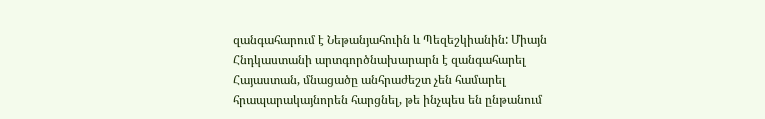զանգահարում է Նեթանյահուին և Պեզեշկիանին: Միայն Հնդկաստանի արտգործնախարարն է զանգահարել Հայաստան, մնացածը անհրաժեշտ չեն համարել հրապարակայնորեն հարցնել, թե ինչպես են ընթանում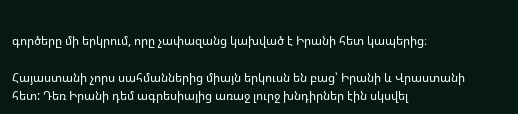գործերը մի երկրում, որը չափազանց կախված է Իրանի հետ կապերից։

Հայաստանի չորս սահմաններից միայն երկուսն են բաց՝ Իրանի և Վրաստանի հետ: Դեռ Իրանի դեմ ագրեսիայից առաջ լուրջ խնդիրներ էին սկսվել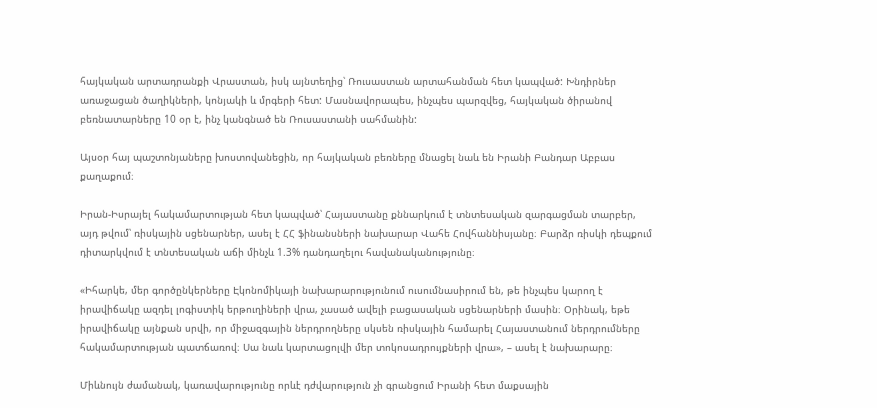հայկական արտադրանքի Վրաստան, իսկ այնտեղից՝ Ռուսաստան արտահանման հետ կապված: Խնդիրներ առաջացան ծաղիկների, կոնյակի և մրգերի հետ: Մասնավորապես, ինչպես պարզվեց, հայկական ծիրանով բեռնատարները 10 օր է, ինչ կանգնած են Ռուսաստանի սահմանին:

Այսօր հայ պաշտոնյաները խոստովանեցին, որ հայկական բեռները մնացել նաև են Իրանի Բանդար Աբբաս քաղաքում։

Իրան-Իսրայել հակամարտության հետ կապված՝ Հայաստանը քննարկում է տնտեսական զարգացման տարբեր, այդ թվում՝ ռիսկային սցենարներ, ասել է ՀՀ ֆինանսների նախարար Վահե Հովհաննիսյանը։ Բարձր ռիսկի դեպքում դիտարկվում է տնտեսական աճի մինչև 1.3% դանդաղելու հավանականությունը։

«Իհարկե, մեր գործընկերները Էկոնոմիկայի նախարարությունում ուսումնասիրում են, թե ինչպես կարող է իրավիճակը ազդել լոգիստիկ երթուղիների վրա, չասած ավելի բացասական սցենարների մասին։ Օրինակ, եթե իրավիճակը այնքան սրվի, որ միջազգային ներդրողները սկսեն ռիսկային համարել Հայաստանում ներդրումները հակամարտության պատճառով։ Սա նաև կարտացոլվի մեր տոկոսադրույքների վրա», – ասել է նախարարը։

Միևնույն ժամանակ, կառավարությունը որևէ դժվարություն չի գրանցում Իրանի հետ մաքսային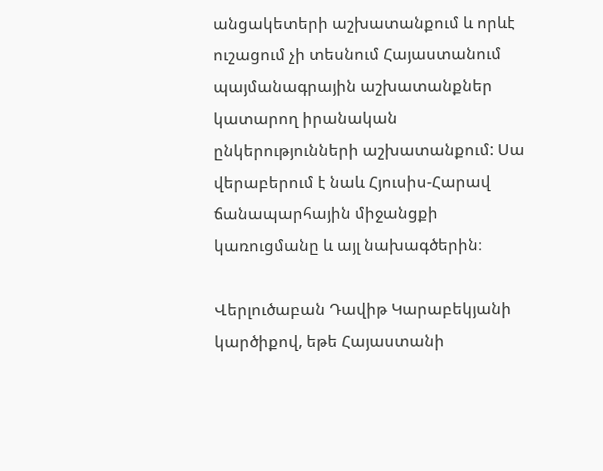անցակետերի աշխատանքում և որևէ ուշացում չի տեսնում Հայաստանում պայմանագրային աշխատանքներ կատարող իրանական ընկերությունների աշխատանքում: Սա վերաբերում է նաև Հյուսիս-Հարավ ճանապարհային միջանցքի կառուցմանը և այլ նախագծերին։

Վերլուծաբան Դավիթ Կարաբեկյանի կարծիքով, եթե Հայաստանի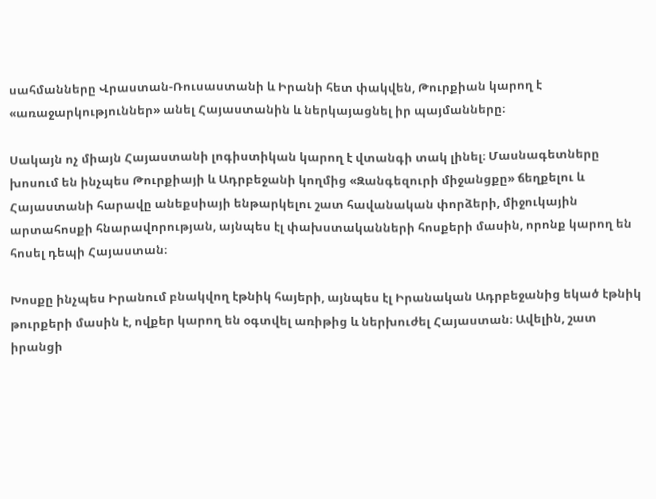սահմանները Վրաստան-Ռուսաստանի և Իրանի հետ փակվեն, Թուրքիան կարող է «առաջարկություններ» անել Հայաստանին և ներկայացնել իր պայմանները։

Սակայն ոչ միայն Հայաստանի լոգիստիկան կարող է վտանգի տակ լինել։ Մասնագետները խոսում են ինչպես Թուրքիայի և Ադրբեջանի կողմից «Զանգեզուրի միջանցքը» ճեղքելու և Հայաստանի հարավը անեքսիայի ենթարկելու շատ հավանական փորձերի, միջուկային արտահոսքի հնարավորության, այնպես էլ փախստականների հոսքերի մասին, որոնք կարող են հոսել դեպի Հայաստան։

Խոսքը ինչպես Իրանում բնակվող էթնիկ հայերի, այնպես էլ Իրանական Ադրբեջանից եկած էթնիկ թուրքերի մասին է, ովքեր կարող են օգտվել առիթից և ներխուժել Հայաստան։ Ավելին, շատ իրանցի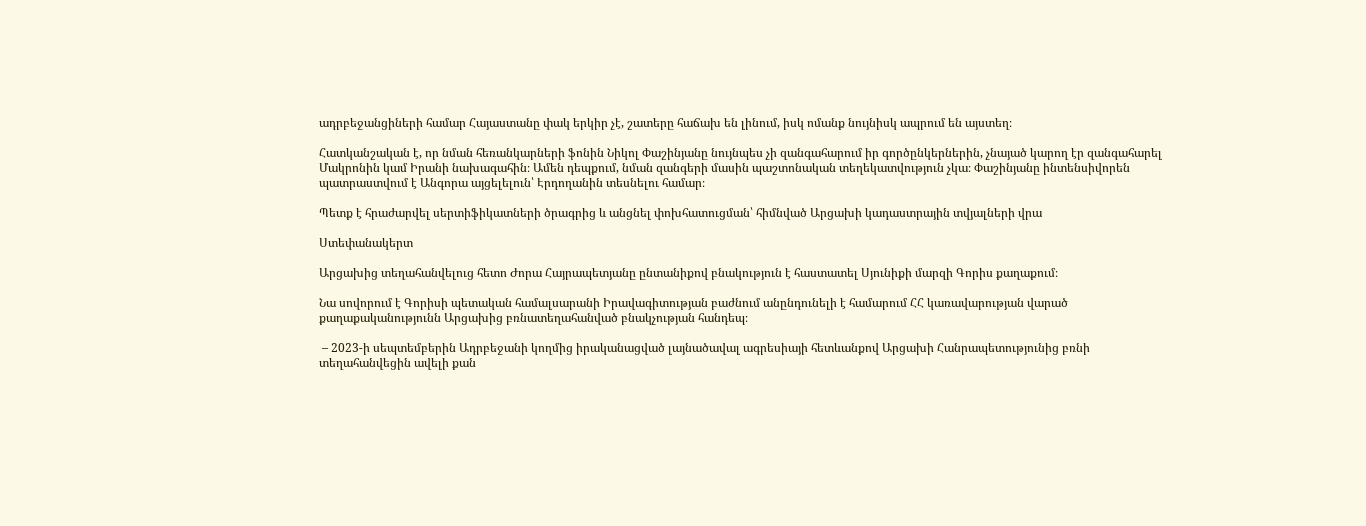ադրբեջանցիների համար Հայաստանը փակ երկիր չէ, շատերը հաճախ են լինում, իսկ ոմանք նույնիսկ ապրում են այստեղ։

Հատկանշական է, որ նման հեռանկարների ֆոնին Նիկոլ Փաշինյանը նույնպես չի զանգահարում իր գործընկերներին, չնայած կարող էր զանգահարել Մակրոնին կամ Իրանի նախագահին։ Ամեն դեպքում, նման զանգերի մասին պաշտոնական տեղեկատվություն չկա։ Փաշինյանը ինտենսիվորեն պատրաստվում է Անգորա այցելելուն՝ Էրդողանին տեսնելու համար։

Պետք է հրաժարվել սերտիֆիկատների ծրագրից և անցնել փոխհատուցման՝ հիմնված Արցախի կադաստրային տվյալների վրա

Ստեփանակերտ

Արցախից տեղահանվելուց հետո Ժորա Հայրապետյանը ընտանիքով բնակություն է հաստատել Սյունիքի մարզի Գորիս քաղաքում։

Նա սովորում է Գորիսի պետական համալսարանի Իրավագիտության բաժնում անընդունելի է համարում ՀՀ կառավարության վարած քաղաքականությունն Արցախից բռնատեղահանված բնակչության հանդեպ։

 – 2023-ի սեպտեմբերին Ադրբեջանի կողմից իրականացված լայնածավալ ագրեսիայի հետևանքով Արցախի Հանրապետությունից բռնի տեղահանվեցին ավելի քան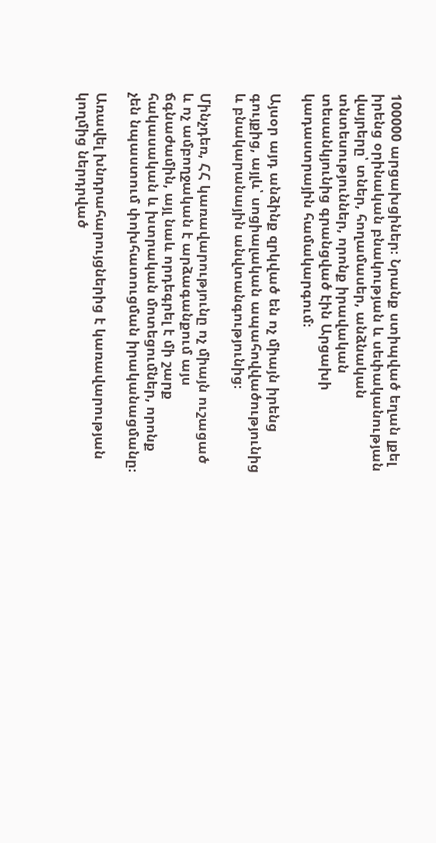100000 արցախցիներ։ Նրանք ստիպված եղան լքել իրենց օրինական բնակության և սեփականության վայրերը՝ տներ, հողամասեր, անձնական տնտեսություններ, որոնք իրավական տեսանկյունից գրանցված էին Արցախի կադաստրային համակարգում։

Այսօր այդ անձինք զրկված են ոչ միայն իրենց գույքից, այլև՝ սոցիալական ապահովվածությունից և բնակարանային անվտանգությունից։

Մինչդեռ, ՀՀ կառավարությունը ոչ միայն ուշացած և ոչ ամբողջական է արձագանքում այս ճգնաժամին, այլ նաև որդեգրել է մի շարք հակասական և խտրական մոտեցումներ, որոնք չեն նպաստում փոխհատուցման իրականացմանը։

Առավել խնդրահարույցներից է կառավարության կողմից ներդրված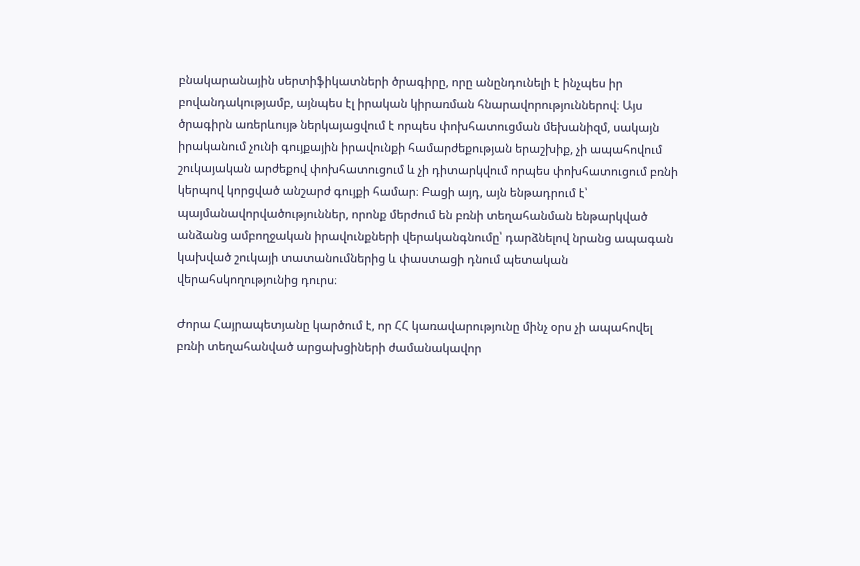բնակարանային սերտիֆիկատների ծրագիրը, որը անընդունելի է ինչպես իր բովանդակությամբ, այնպես էլ իրական կիրառման հնարավորություններով։ Այս ծրագիրն առերևույթ ներկայացվում է որպես փոխհատուցման մեխանիզմ, սակայն իրականում չունի գույքային իրավունքի համարժեքության երաշխիք, չի ապահովում շուկայական արժեքով փոխհատուցում և չի դիտարկվում որպես փոխհատուցում բռնի կերպով կորցված անշարժ գույքի համար։ Բացի այդ, այն ենթադրում է՝ պայմանավորվածություններ, որոնք մերժում են բռնի տեղահանման ենթարկված անձանց ամբողջական իրավունքների վերականգնումը՝ դարձնելով նրանց ապագան կախված շուկայի տատանումներից և փաստացի դնում պետական վերահսկողությունից դուրս։

Ժորա Հայրապետյանը կարծում է, որ ՀՀ կառավարությունը մինչ օրս չի ապահովել բռնի տեղահանված արցախցիների ժամանակավոր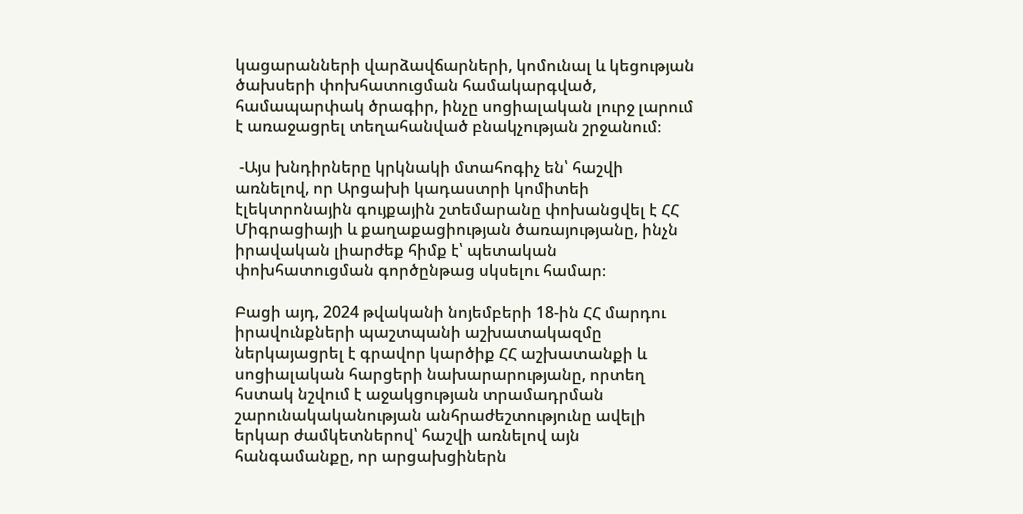կացարանների վարձավճարների, կոմունալ և կեցության ծախսերի փոխհատուցման համակարգված, համապարփակ ծրագիր, ինչը սոցիալական լուրջ լարում է առաջացրել տեղահանված բնակչության շրջանում։

 -Այս խնդիրները կրկնակի մտահոգիչ են՝ հաշվի առնելով, որ Արցախի կադաստրի կոմիտեի էլեկտրոնային գույքային շտեմարանը փոխանցվել է ՀՀ Միգրացիայի և քաղաքացիության ծառայությանը, ինչն իրավական լիարժեք հիմք է՝ պետական փոխհատուցման գործընթաց սկսելու համար։

Բացի այդ, 2024 թվականի նոյեմբերի 18-ին ՀՀ մարդու իրավունքների պաշտպանի աշխատակազմը ներկայացրել է գրավոր կարծիք ՀՀ աշխատանքի և սոցիալական հարցերի նախարարությանը, որտեղ հստակ նշվում է աջակցության տրամադրման շարունակականության անհրաժեշտությունը ավելի երկար ժամկետներով՝ հաշվի առնելով այն հանգամանքը, որ արցախցիներն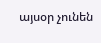այսօր չունեն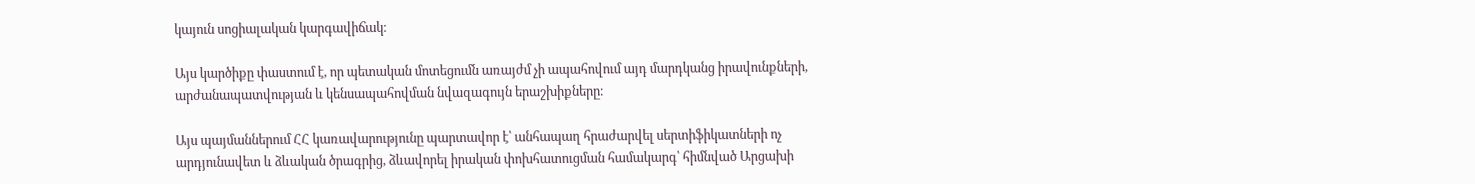կայուն սոցիալական կարգավիճակ։

Այս կարծիքը փաստում է, որ պետական մոտեցումն առայժմ չի ապահովում այդ մարդկանց իրավունքների, արժանապատվության և կենսապահովման նվազագույն երաշխիքները։

Այս պայմաններում ՀՀ կառավարությունը պարտավոր է՝ անհապաղ հրաժարվել սերտիֆիկատների ոչ արդյունավետ և ձևական ծրագրից, ձևավորել իրական փոխհատուցման համակարգ՝ հիմնված Արցախի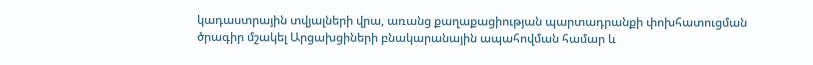կադաստրային տվյալների վրա, առանց քաղաքացիության պարտադրանքի փոխհատուցման ծրագիր մշակել Արցախցիների բնակարանային ապահովման համար և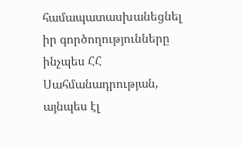համապատասխանեցնել իր գործողությունները ինչպես ՀՀ Սահմանադրության, այնպես էլ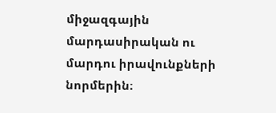միջազգային մարդասիրական ու մարդու իրավունքների նորմերին։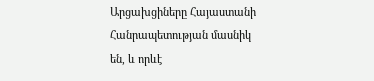Արցախցիները Հայաստանի Հանրապետության մասնիկ են, և որևէ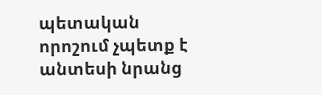պետական որոշում չպետք է անտեսի նրանց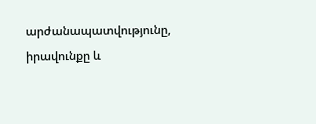արժանապատվությունը, իրավունքը և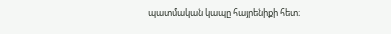պատմական կապը հայրենիքի հետ։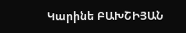Կարինե ԲԱԽՇԻՅԱՆ